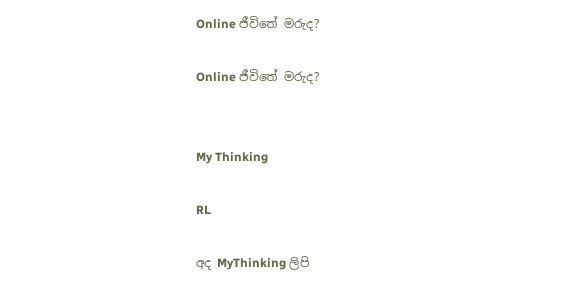Online ජීවිතේ මරුද?

Online ජීවිතේ මරුද?


My Thinking

RL

අද MyThinking ලිපි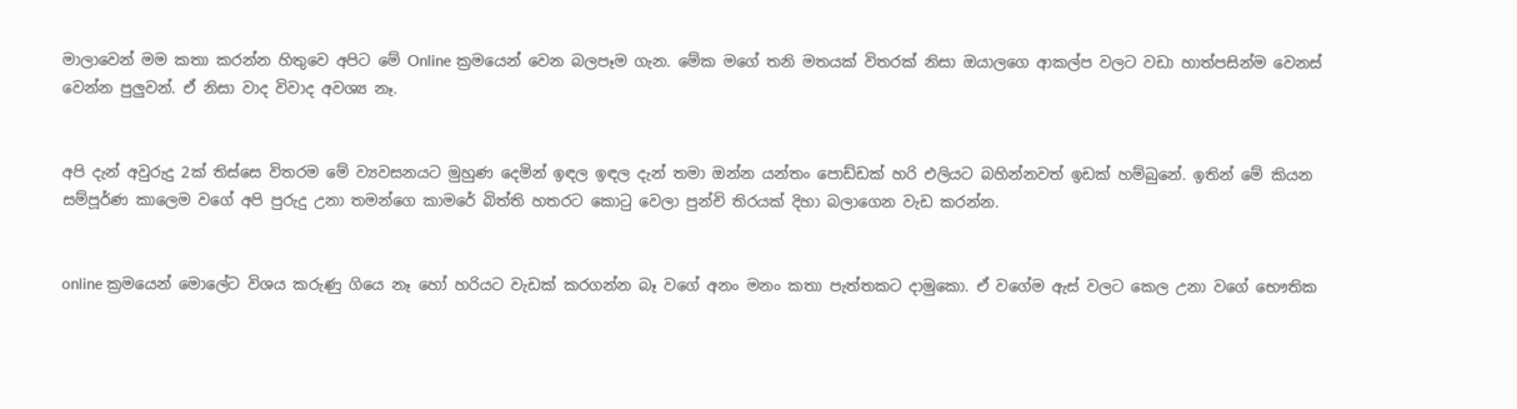මාලාවෙන් මම කතා කරන්න හිතුවෙ අපිට මේ Online ක්‍රමයෙන් වෙන බලපෑම ගැන. මේක මගේ තනි මතයක් විතරක් නිසා ඔයාලගෙ ආකල්ප වලට වඩා හාත්පසින්ම වෙනස් වෙන්න පුලුවන්. ඒ නිසා වාද විවාද අවශ්‍ය නෑ.


අපි දැන් අවුරුදු 2ක් තිස්සෙ විතරම මේ ව්‍යවසනයට මුහුණ දෙමින් ඉඳල ඉඳල දැන් තමා ඔන්න යන්තං පොඩ්ඩක් හරි එලියට බහින්නවත් ඉඩක් හම්බුනේ. ඉතින් මේ කියන සම්පූර්ණ කාලෙම වගේ අපි පුරුදු උනා තමන්ගෙ කාමරේ බිත්ති හතරට කොටු වෙලා පුන්චි තිරයක් දිහා බලාගෙන වැඩ කරන්න.


online ක්‍රමයෙන් මොලේට විශය කරුණු ගියෙ නෑ හෝ හරියට වැඩක් කරගන්න බෑ වගේ අනං මනං කතා පැත්තකට දාමුකො. ඒ වගේම ඇස් වලට කෙල උනා වගේ භෞතික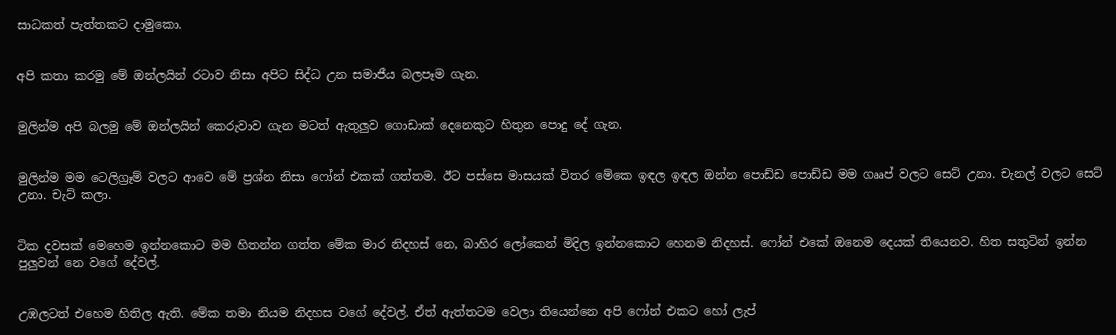සාධකත් පැත්තකට දාමුකො.


අපි කතා කරමු මේ ඔන්ලයින් රටාව නිසා අපිට සිද්ධ උන සමාජීය බලපෑම ගැන.


මුලින්ම අපි බලමු මේ ඔන්ලයින් කෙරුවාව ගැන මටත් ඇතුලුව ගොඩාක් දෙනෙකුට හිතුන පොදු දේ ගැන.


මුලින්ම මම ටෙලිග්‍රෑම් වලට ආවෙ මේ ප්‍රශ්න නිසා ෆෝන් එකක් ගත්තම. ඊට පස්සෙ මාසයක් විතර මේකෙ ඉඳල ඉඳල ඔන්න පොඩ්ඩ පොඩ්ඩ මම ගෲප් වලට සෙට් උනා. චැනල් වලට සෙට් උනා. චැට් කලා.


ටික දවසක් මෙහෙම ඉන්නකොට මම හිතන්න ගත්ත මේක මාර නිදහස් නෙ, බාහිර ලෝකෙන් මිදිල ඉන්නකොට හෙනම නිදහස්. ෆෝන් එකේ ඔනෙම දෙයක් තියෙනව. හිත සතුටින් ඉන්න පුලුවන් නෙ වගේ දේවල්.


උඹලටත් එහෙම හිතිල ඇති. මේක තමා නියම නිදහස වගේ දේවල්. ඒත් ඇත්තටම වෙලා තියෙන්නෙ අපි ෆෝන් එකට හෝ ලැප්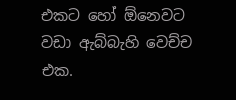එකට හෝ ඕනෙවට වඩා ඇබ්බැහි වෙච්ච එක.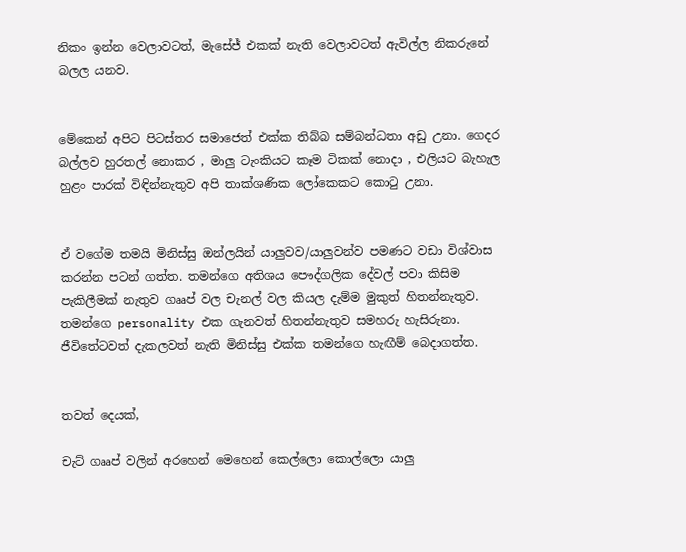නිකං ඉන්න වෙලාවටත්, මැසේජ් එකක් නැති වෙලාවටත් ඇවිල්ල නිකරුනේ බලල යනව.


මේකෙන් අපිට පිටස්තර සමාජෙත් එක්ක තිබ්බ සම්බන්ධතා අඩු උනා. ගෙදර බල්ලව හුරතල් නොකර , මාලු ටැංකියට කෑම ටිකක් නොදා , එලියට බැහැල හුළං පාරක් විඳින්නැතුව අපි තාක්ශණික ලෝකෙකට කොටු උනා.


ඒ වගේම තමයි මිනිස්සු ඔන්ලයින් යාලුවව/යාලුවන්ව පමණට වඩා විශ්වාස කරන්න පටන් ගත්ත. තමන්ගෙ අතිශය පෞද්ගලික දේවල් පවා කිසිම පැකිලීමක් නැතුව ගෲප් වල චැනල් වල කියල දැම්ම මුකුත් හිතන්නැතුව. තමන්ගෙ personality එක ගැනවත් හිතන්නැතුව සමහරු හැසිරුනා. ජීවිතේටවත් දැකලවත් නැති මිනිස්සු එක්ක තමන්ගෙ හැඟීම් බෙදාගත්ත.


තවත් දෙයක්,

චැට් ගෲප් වලින් අරහෙන් මෙහෙන් කෙල්ලො කොල්ලො යාලු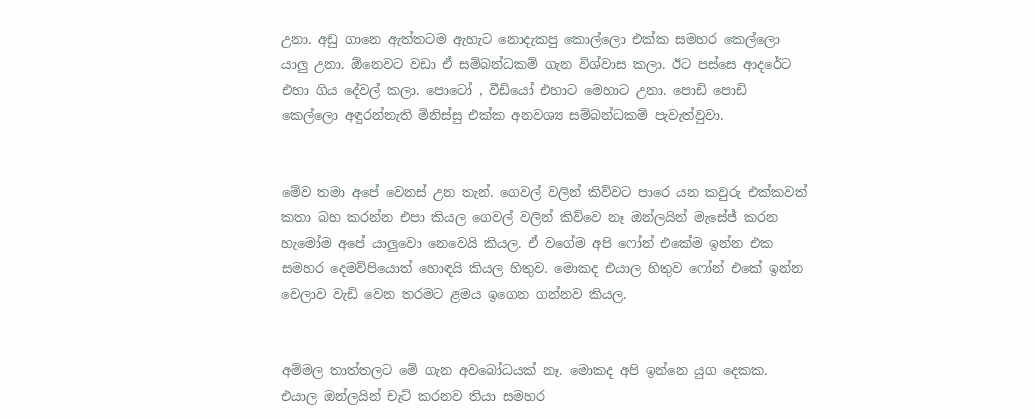උනා. අඩු ගානෙ ඇත්තටම ඇහැට නොදැකපු කොල්ලො එක්ක සමහර කෙල්ලො යාලු උනා. ඕනෙවට වඩා ඒ සම්බන්ධකම් ගැන විශ්වාස කලා. ඊට පස්සෙ ආදරේට එහා ගිය දේවල් කලා. පොටෝ , වීඩියෝ එහාට මෙහාට උනා. පොඩි පොඩි කෙල්ලො අඳුරන්නැති මිනිස්සු එක්ක අනවශ්‍ය සම්බන්ධකම් පැවැත්වුවා.


මේව තමා අපේ වෙනස් උන තැන්. ගෙවල් වලින් කිව්වට පාරෙ යන කවුරු එක්කවත් කතා බහ කරන්න එපා කියල ගෙවල් වලින් කිව්වෙ නෑ ඔන්ලයින් මැසේජ් කරන හැමෝම අපේ යාලුවො නෙවෙයි කියල. ඒ වගේම අපි ෆෝන් එකේම ඉන්න එක සමහර දෙමව්පියොත් හොඳයි කියල හිතුව. මොකද එයාල හිතුව ෆෝන් එකේ ඉන්න වෙලාව වැඩි වෙන තරමට ළමය ඉගෙන ගන්නව කියල.


අම්මල තාත්තලට මේ ගැන අවබෝධයක් නෑ. මොකද අපි ඉන්නෙ යුග දෙකක. එයාල ඔන්ලයින් චැට් කරනව තියා සමහර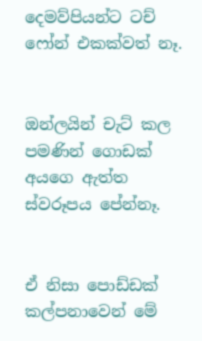දෙමව්පියන්ට ටච් ෆෝන් එකක්වත් නෑ.


ඔන්ලයින් චැට් කල පමණින් ගොඩක් අයගෙ ඇත්ත ස්වරූපය පේන්නෑ.


ඒ නිසා පොඩ්ඩක් කල්පනාවෙන් මේ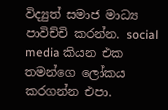විද්‍යුත් සමාජ මාධ්‍ය පාවිච්චි කරන්න. social media කියන එක තමන්ගෙ ලෝකය කරගන්න එපා.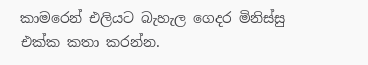කාමරෙන් එලියට බැහැල ගෙදර මිනිස්සු එක්ක කතා කරන්න.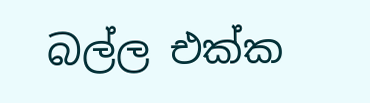බල්ල එක්ක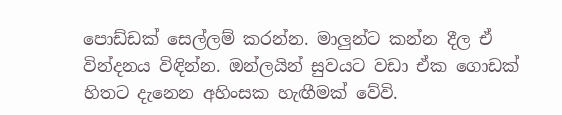පොඩ්ඩක් සෙල්ලම් කරන්න. මාලුන්ට කන්න දීල ඒ වින්දනය විඳින්න. ඔන්ලයින් සුවයට වඩා ඒක ගොඩක් හිතට දැනෙන අහිංසක හැඟීමක් වේවි.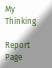My Thinking

Report Page